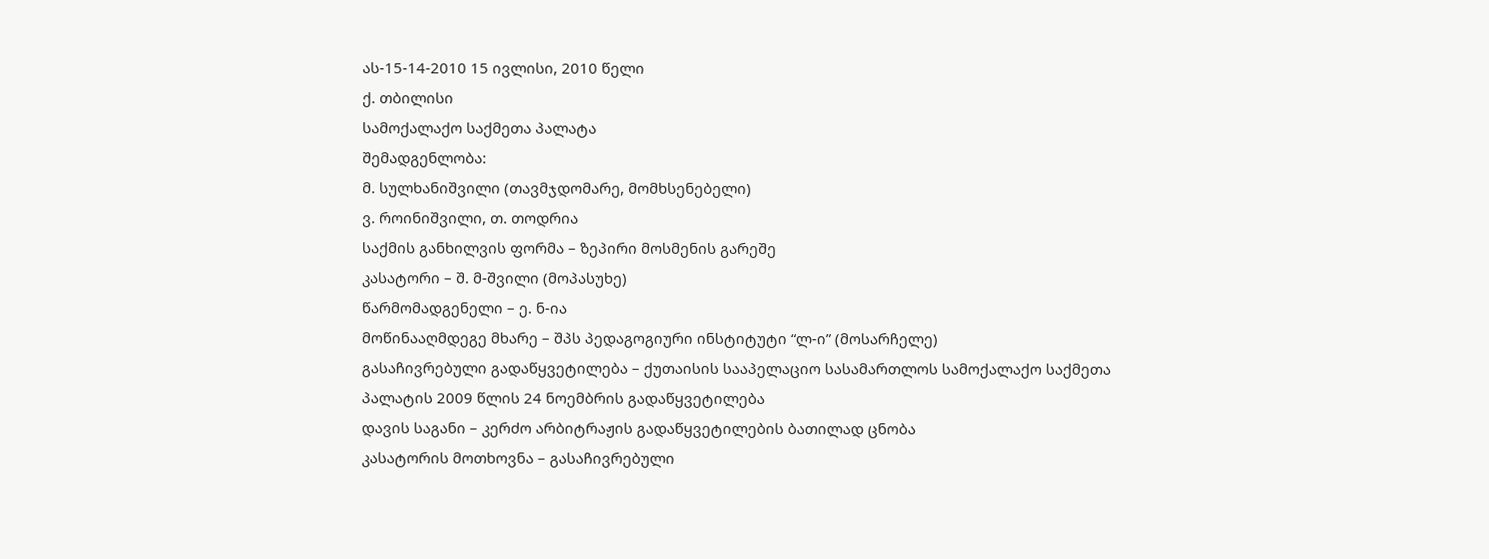ას-15-14-2010 15 ივლისი, 2010 წელი
ქ. თბილისი
სამოქალაქო საქმეთა პალატა
შემადგენლობა:
მ. სულხანიშვილი (თავმჯდომარე, მომხსენებელი)
ვ. როინიშვილი, თ. თოდრია
საქმის განხილვის ფორმა – ზეპირი მოსმენის გარეშე
კასატორი – შ. მ-შვილი (მოპასუხე)
წარმომადგენელი – ე. ნ-ია
მოწინააღმდეგე მხარე – შპს პედაგოგიური ინსტიტუტი “ლ-ი” (მოსარჩელე)
გასაჩივრებული გადაწყვეტილება – ქუთაისის სააპელაციო სასამართლოს სამოქალაქო საქმეთა პალატის 2009 წლის 24 ნოემბრის გადაწყვეტილება
დავის საგანი – კერძო არბიტრაჟის გადაწყვეტილების ბათილად ცნობა
კასატორის მოთხოვნა – გასაჩივრებული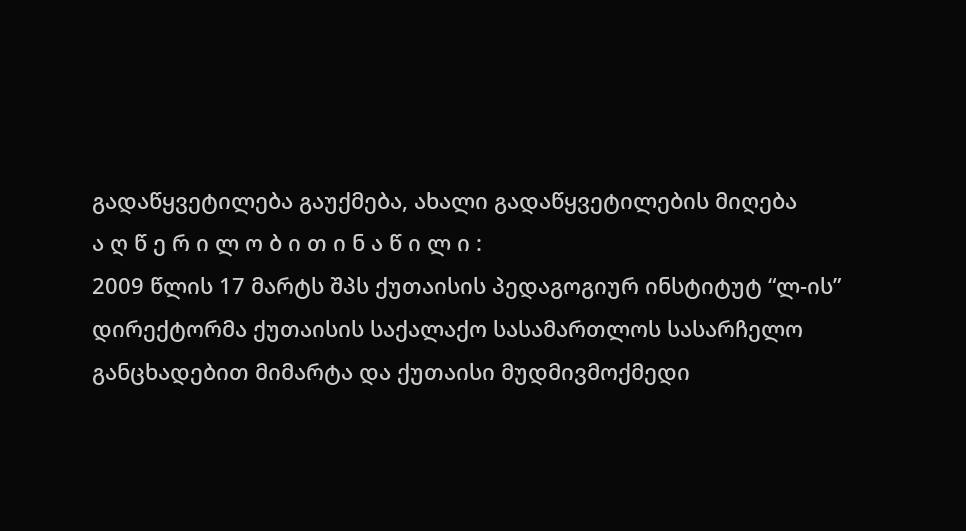გადაწყვეტილება გაუქმება, ახალი გადაწყვეტილების მიღება
ა ღ წ ე რ ი ლ ო ბ ი თ ი ნ ა წ ი ლ ი :
2009 წლის 17 მარტს შპს ქუთაისის პედაგოგიურ ინსტიტუტ “ლ-ის” დირექტორმა ქუთაისის საქალაქო სასამართლოს სასარჩელო განცხადებით მიმარტა და ქუთაისი მუდმივმოქმედი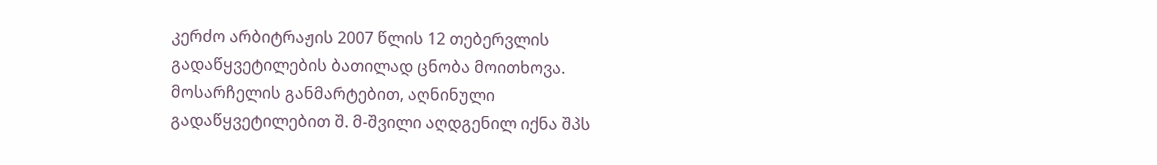კერძო არბიტრაჟის 2007 წლის 12 თებერვლის გადაწყვეტილების ბათილად ცნობა მოითხოვა.
მოსარჩელის განმარტებით, აღნინული გადაწყვეტილებით შ. მ-შვილი აღდგენილ იქნა შპს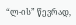“ლ-ის” წევრად,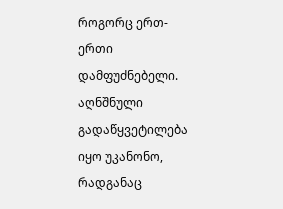როგორც ერთ-ერთი დამფუძნებელი. აღნშნული გადაწყვეტილება იყო უკანონო, რადგანაც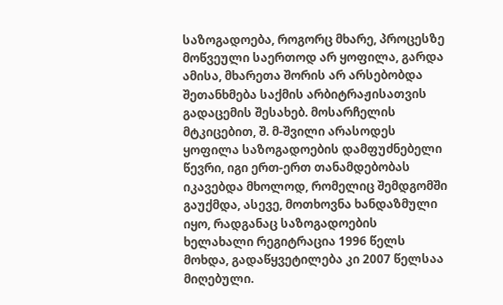საზოგადოება, როგორც მხარე, პროცესზე მოწვეული საერთოდ არ ყოფილა, გარდა ამისა, მხარეთა შორის არ არსებობდა შეთანხმება საქმის არბიტრაჟისათვის გადაცემის შესახებ. მოსარჩელის მტკიცებით, შ. მ-შვილი არასოდეს ყოფილა საზოგადოების დამფუძნებელი წევრი, იგი ერთ-ერთ თანამდებობას იკავებდა მხოლოდ, რომელიც შემდგომში გაუქმდა, ასევე, მოთხოვნა ხანდაზმული იყო, რადგანაც საზოგადოების ხელახალი რეგიტრაცია 1996 წელს მოხდა, გადაწყვეტილება კი 2007 წელსაა მიღებული.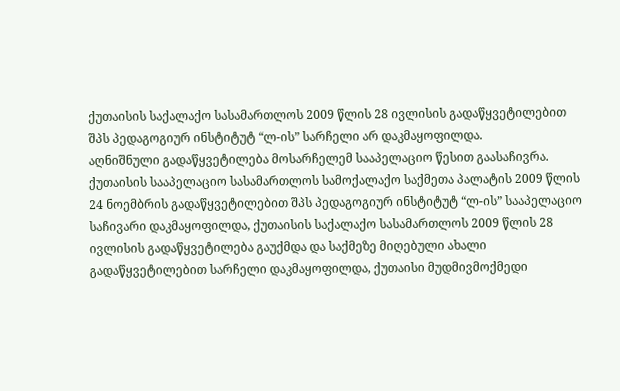ქუთაისის საქალაქო სასამართლოს 2009 წლის 28 ივლისის გადაწყვეტილებით შპს პედაგოგიურ ინსტიტუტ “ლ-ის” სარჩელი არ დაკმაყოფილდა.
აღნიშნული გადაწყვეტილება მოსარჩელემ სააპელაციო წესით გაასაჩივრა.
ქუთაისის სააპელაციო სასამართლოს სამოქალაქო საქმეთა პალატის 2009 წლის 24 ნოემბრის გადაწყვეტილებით შპს პედაგოგიურ ინსტიტუტ “ლ-ის” სააპელაციო საჩივარი დაკმაყოფილდა, ქუთაისის საქალაქო სასამართლოს 2009 წლის 28 ივლისის გადაწყვეტილება გაუქმდა და საქმეზე მიღებული ახალი გადაწყვეტილებით სარჩელი დაკმაყოფილდა, ქუთაისი მუდმივმოქმედი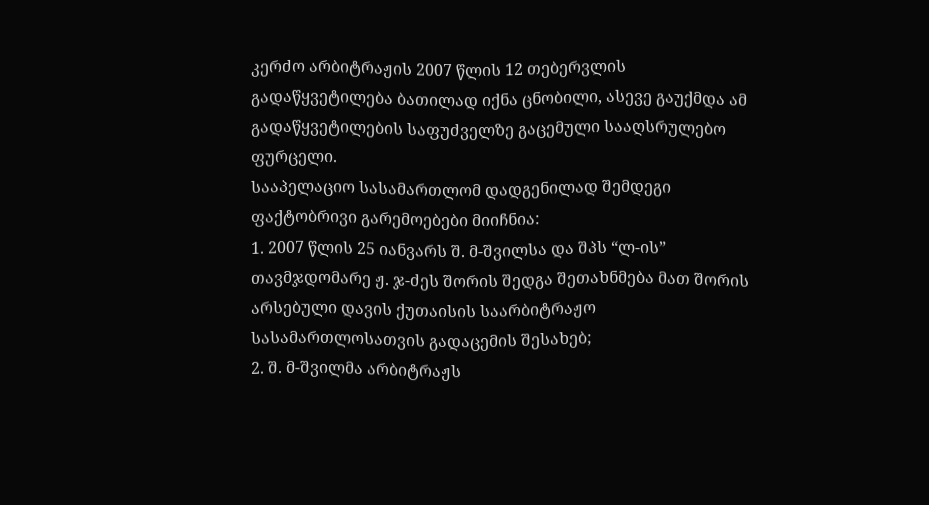კერძო არბიტრაჟის 2007 წლის 12 თებერვლის გადაწყვეტილება ბათილად იქნა ცნობილი, ასევე გაუქმდა ამ გადაწყვეტილების საფუძველზე გაცემული სააღსრულებო ფურცელი.
სააპელაციო სასამართლომ დადგენილად შემდეგი ფაქტობრივი გარემოებები მიიჩნია:
1. 2007 წლის 25 იანვარს შ. მ-შვილსა და შპს “ლ-ის” თავმჯდომარე ჟ. ჯ-ძეს შორის შედგა შეთახნმება მათ შორის არსებული დავის ქუთაისის საარბიტრაჟო სასამართლოსათვის გადაცემის შესახებ;
2. შ. მ-შვილმა არბიტრაჟს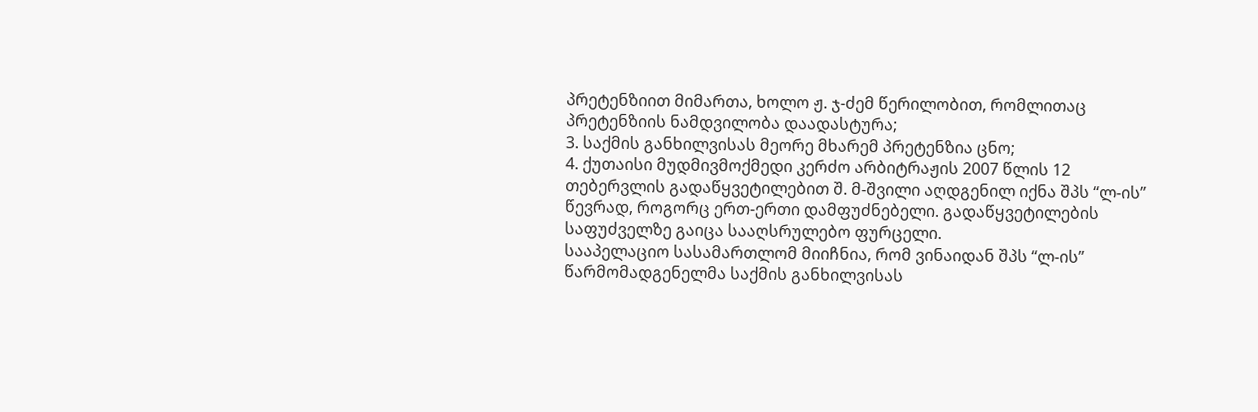პრეტენზიით მიმართა, ხოლო ჟ. ჯ-ძემ წერილობით, რომლითაც პრეტენზიის ნამდვილობა დაადასტურა;
3. საქმის განხილვისას მეორე მხარემ პრეტენზია ცნო;
4. ქუთაისი მუდმივმოქმედი კერძო არბიტრაჟის 2007 წლის 12 თებერვლის გადაწყვეტილებით შ. მ-შვილი აღდგენილ იქნა შპს “ლ-ის” წევრად, როგორც ერთ-ერთი დამფუძნებელი. გადაწყვეტილების საფუძველზე გაიცა სააღსრულებო ფურცელი.
სააპელაციო სასამართლომ მიიჩნია, რომ ვინაიდან შპს “ლ-ის” წარმომადგენელმა საქმის განხილვისას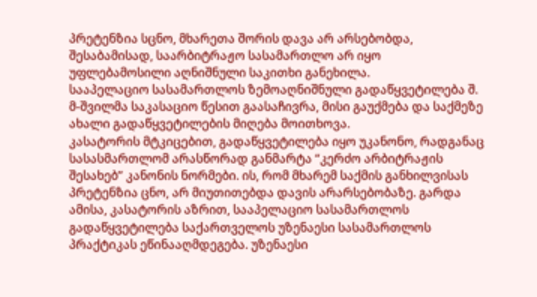პრეტენზია სცნო, მხარეთა შორის დავა არ არსებობდა, შესაბამისად, საარბიტრაჟო სასამართლო არ იყო უფლებამოსილი აღნიშნული საკითხი განეხილა.
სააპელაციო სასამართლოს ზემოაღნიშნული გადაწყვეტილება შ. მ-შვილმა საკასაციო წესით გაასაჩივრა, მისი გაუქმება და საქმეზე ახალი გადაწყვეტილების მიღება მოითხოვა.
კასატორის მტკიცებით, გადაწყვეტილება იყო უკანონო, რადგანაც სასასმართლომ არასწორად განმარტა “კერძო არბიტრაჟის შესახებ” კანონის ნორმები. ის, რომ მხარემ საქმის განხილვისას პრეტენზია ცნო, არ მიუთითებდა დავის არარსებობაზე. გარდა ამისა, კასატორის აზრით, სააპელაციო სასამართლოს გადაწყვეტილება საქართველოს უზენაესი სასამართლოს პრაქტიკას ეწინააღმდეგება. უზენაესი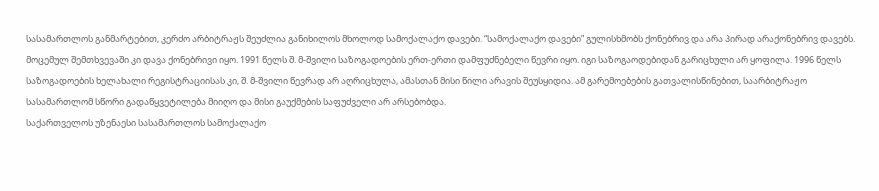სასამართლოს განმარტებით, კერძო არბიტრაჟს შეუძლია განიხილოს მხოლოდ სამოქალაქო დავები. “სამოქალაქო დავები” გულისხმობს ქონებრივ და არა პირად არაქონებრივ დავებს. მოცემულ შემთხვევაში კი დავა ქონებრივი იყო. 1991 წელს შ. მ-შვილი საზოგადოების ერთ-ერთი დამფუძნებელი წევრი იყო. იგი საზოგაოდებიდან გარიცხული არ ყოფილა. 1996 წელს საზოგადოების ხელახალი რეგისტრაციისას კი, შ. მ-შვილი წევრად არ აღრიცხულა, ამასთან მისი წილი არავის შეუსყიდია. ამ გარემოებების გათვალისწინებით, საარბიტრაჟო სასამართლომ სწორი გადაწყვეტილება მიიღო და მისი გაუქმების საფუძველი არ არსებობდა.
საქართველოს უზენაესი სასამართლოს სამოქალაქო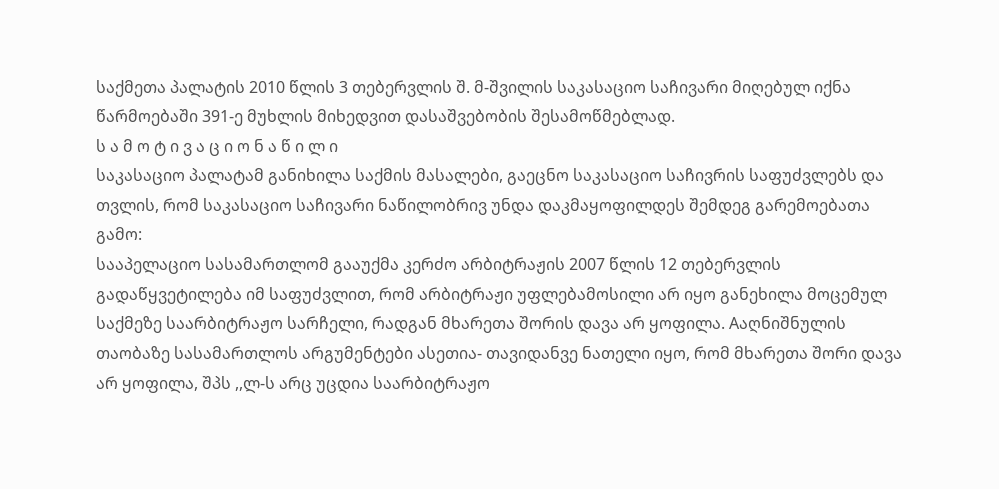საქმეთა პალატის 2010 წლის 3 თებერვლის შ. მ-შვილის საკასაციო საჩივარი მიღებულ იქნა წარმოებაში 391-ე მუხლის მიხედვით დასაშვებობის შესამოწმებლად.
ს ა მ ო ტ ი ვ ა ც ი ო ნ ა წ ი ლ ი
საკასაციო პალატამ განიხილა საქმის მასალები, გაეცნო საკასაციო საჩივრის საფუძვლებს და თვლის, რომ საკასაციო საჩივარი ნაწილობრივ უნდა დაკმაყოფილდეს შემდეგ გარემოებათა გამო:
სააპელაციო სასამართლომ გააუქმა კერძო არბიტრაჟის 2007 წლის 12 თებერვლის გადაწყვეტილება იმ საფუძვლით, რომ არბიტრაჟი უფლებამოსილი არ იყო განეხილა მოცემულ საქმეზე საარბიტრაჟო სარჩელი, რადგან მხარეთა შორის დავა არ ყოფილა. Aაღნიშნულის თაობაზე სასამართლოს არგუმენტები ასეთია- თავიდანვე ნათელი იყო, რომ მხარეთა შორი დავა არ ყოფილა, შპს ,,ლ-ს არც უცდია საარბიტრაჟო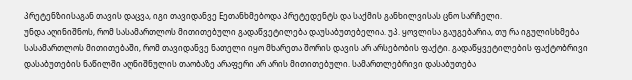პრეტენზიისაგან თავის დაცვა, იგი თავიდანვე Eეთანხმებოდა პრეტედენტს და საქმის განხილვისას ცნო სარჩელი.
უნდა აღინიშნოს, რომ სასამართლოს მითითებული გადაწვეტილება დაუსაბუთებელია. უპ. ყოვლისა გაუგებარია, თუ რა იგულისხმება სასამართლოს მითითებაში, რომ თავიდანვე ნათელი იყო მხარეთა შორის დავის არ არსებობის ფაქტი. გადაწყვეტილების ფაქტობრივი დასაბუთების ნაწილში აღნიშნულის თაობაზე არაფერი არ არის მითითებული. სამართლებრივი დასაბუთება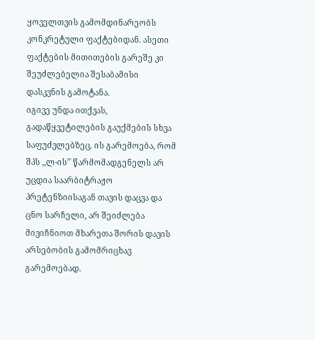ყოველთვის გამომდინარეობს კონკრეტული ფაქტებიდან. ასეთი ფაქტების მითითების გარეშე კი შეუძლებელია შესაბამისი დასკვნის გამოტანა.
იგივე უნდა ითქვას, გადაწყვეტილების გაუქმების სხვა საფუძვლებზეც. ის გარემოება, რომ შპს ,,ლ-ის’’ წარმომადგენელს არ უცდია საარბიტრაჟო პრეტენზიისაგან თავის დაცვა და ცნო სარჩელი, არ შეიძლება მივიჩნიოთ მხარეთა შორის დავის არსებობის გამომრიცხავ გარემოებად.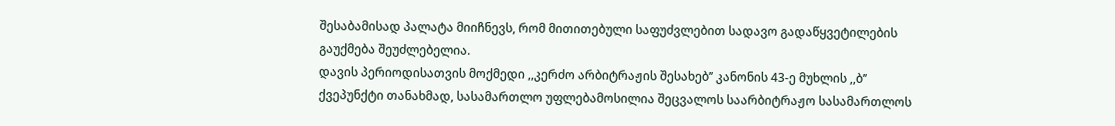შესაბამისად პალატა მიიჩნევს, რომ მითითებული საფუძვლებით სადავო გადაწყვეტილების გაუქმება შეუძლებელია.
დავის პერიოდისათვის მოქმედი ,,კერძო არბიტრაჟის შესახებ’’ კანონის 43-ე მუხლის ,,ბ’’ ქვეპუნქტი თანახმად, სასამართლო უფლებამოსილია შეცვალოს საარბიტრაჟო სასამართლოს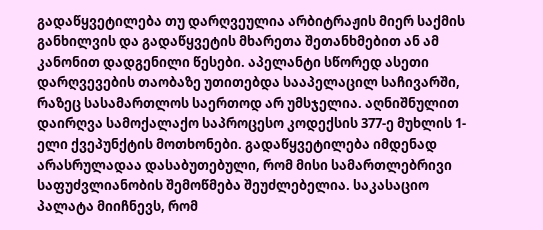გადაწყვეტილება თუ დარღვეულია არბიტრაჟის მიერ საქმის განხილვის და გადაწყვეტის მხარეთა შეთანხმებით ან ამ კანონით დადგენილი წესები. აპელანტი სწორედ ასეთი დარღვევების თაობაზე უთითებდა სააპელაცილ საჩივარში, რაზეც სასამართლოს საერთოდ არ უმსჯელია. აღნიშნულით დაირღვა სამოქალაქო საპროცესო კოდექსის 377-ე მუხლის 1-ელი ქვეპუნქტის მოთხონები. გადაწყვეტილება იმდენად არასრულადაა დასაბუთებული, რომ მისი სამართლებრივი საფუძვლიანობის შემოწმება შეუძლებელია. საკასაციო პალატა მიიჩნევს, რომ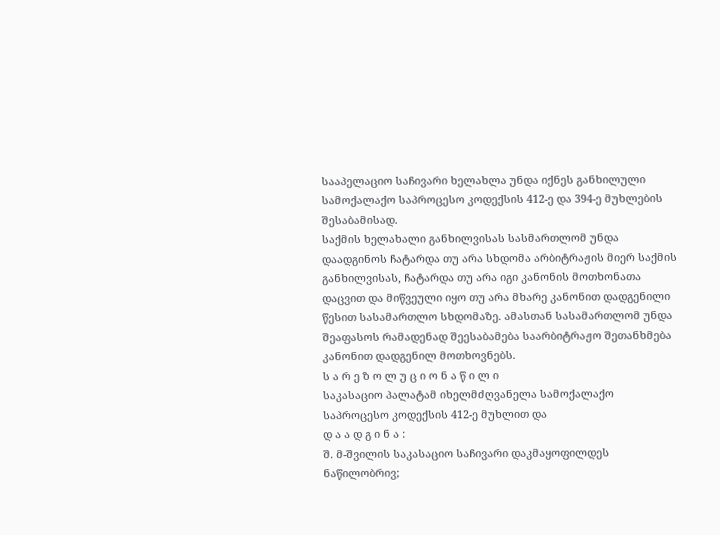სააპელაციო საჩივარი ხელახლა უნდა იქნეს განხილული სამოქალაქო საპროცესო კოდექსის 412-ე და 394-ე მუხლების შესაბამისად.
საქმის ხელახალი განხილვისას სასმართლომ უნდა დაადგინოს ჩატარდა თუ არა სხდომა არბიტრაჟის მიერ საქმის განხილვისას, ჩატარდა თუ არა იგი კანონის მოთხონათა დაცვით და მიწვეული იყო თუ არა მხარე კანონით დადგენილი წესით სასამართლო სხდომაზე. ამასთან სასამართლომ უნდა შეაფასოს რამადენად შეესაბამება საარბიტრაჟო შეთანხმება კანონით დადგენილ მოთხოვნებს.
ს ა რ ე ზ ო ლ უ ც ი ო ნ ა წ ი ლ ი
საკასაციო პალატამ იხელმძღვანელა სამოქალაქო საპროცესო კოდექსის 412-ე მუხლით და
დ ა ა დ გ ი ნ ა :
შ. მ-შვილის საკასაციო საჩივარი დაკმაყოფილდეს ნაწილობრივ;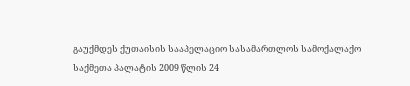გაუქმდეს ქუთაისის სააპელაციო სასამართლოს სამოქალაქო საქმეთა პალატის 2009 წლის 24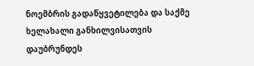ნოემბრის გადაწყვეტილება და საქმე ხელახალი განხილვისათვის დაუბრუნდეს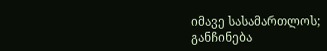იმავე სასამართლოს;
განჩინება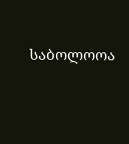საბოლოოა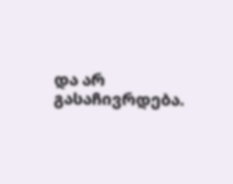და არ გასაჩივრდება.